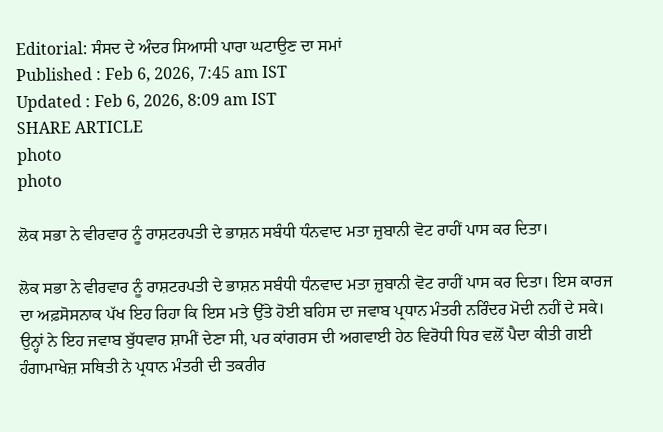Editorial: ਸੰਸਦ ਦੇ ਅੰਦਰ ਸਿਆਸੀ ਪਾਰਾ ਘਟਾਉਣ ਦਾ ਸਮਾਂ
Published : Feb 6, 2026, 7:45 am IST
Updated : Feb 6, 2026, 8:09 am IST
SHARE ARTICLE
photo
photo

ਲੋਕ ਸਭਾ ਨੇ ਵੀਰਵਾਰ ਨੂੰ ਰਾਸ਼ਟਰਪਤੀ ਦੇ ਭਾਸ਼ਨ ਸਬੰਧੀ ਧੰਨਵਾਦ ਮਤਾ ਜ਼ੁਬਾਨੀ ਵੋਟ ਰਾਹੀਂ ਪਾਸ ਕਰ ਦਿਤਾ।

ਲੋਕ ਸਭਾ ਨੇ ਵੀਰਵਾਰ ਨੂੰ ਰਾਸ਼ਟਰਪਤੀ ਦੇ ਭਾਸ਼ਨ ਸਬੰਧੀ ਧੰਨਵਾਦ ਮਤਾ ਜ਼ੁਬਾਨੀ ਵੋਟ ਰਾਹੀਂ ਪਾਸ ਕਰ ਦਿਤਾ। ਇਸ ਕਾਰਜ ਦਾ ਅਫ਼ਸੋਸਨਾਕ ਪੱਖ ਇਹ ਰਿਹਾ ਕਿ ਇਸ ਮਤੇ ਉੱਤੇ ਹੋਈ ਬਹਿਸ ਦਾ ਜਵਾਬ ਪ੍ਰਧਾਨ ਮੰਤਰੀ ਨਰਿੰਦਰ ਮੋਦੀ ਨਹੀਂ ਦੇ ਸਕੇ। ਉਨ੍ਹਾਂ ਨੇ ਇਹ ਜਵਾਬ ਬੁੱਧਵਾਰ ਸ਼ਾਮੀਂ ਦੇਣਾ ਸੀ, ਪਰ ਕਾਂਗਰਸ ਦੀ ਅਗਵਾਈ ਹੇਠ ਵਿਰੋਧੀ ਧਿਰ ਵਲੋਂ ਪੈਦਾ ਕੀਤੀ ਗਈ ਹੰਗਾਮਾਖੇਜ਼ ਸਥਿਤੀ ਨੇ ਪ੍ਰਧਾਨ ਮੰਤਰੀ ਦੀ ਤਕਰੀਰ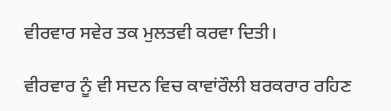ਵੀਰਵਾਰ ਸਵੇਰ ਤਕ ਮੁਲਤਵੀ ਕਰਵਾ ਦਿਤੀ।

ਵੀਰਵਾਰ ਨੂੰ ਵੀ ਸਦਨ ਵਿਚ ਕਾਵਾਂਰੌਲੀ ਬਰਕਰਾਰ ਰਹਿਣ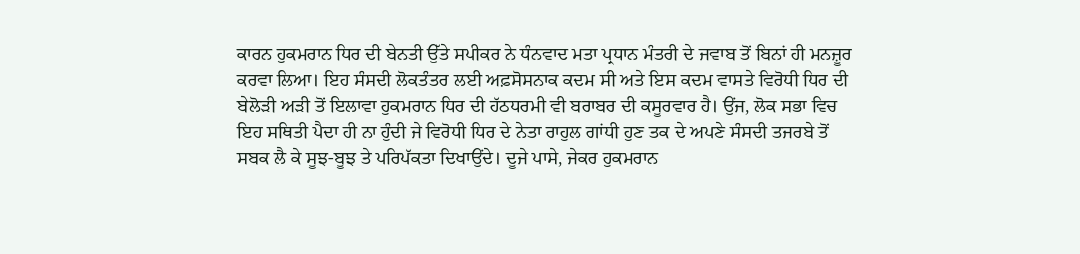ਕਾਰਨ ਹੁਕਮਰਾਨ ਧਿਰ ਦੀ ਬੇਨਤੀ ਉੱਤੇ ਸਪੀਕਰ ਨੇ ਧੰਨਵਾਦ ਮਤਾ ਪ੍ਰਧਾਨ ਮੰਤਰੀ ਦੇ ਜਵਾਬ ਤੋਂ ਬਿਨਾਂ ਹੀ ਮਨਜ਼ੂਰ ਕਰਵਾ ਲਿਆ। ਇਹ ਸੰਸਦੀ ਲੋਕਤੰਤਰ ਲਈ ਅਫ਼ਸੋਸਨਾਕ ਕਦਮ ਸੀ ਅਤੇ ਇਸ ਕਦਮ ਵਾਸਤੇ ਵਿਰੋਧੀ ਧਿਰ ਦੀ ਬੇਲੋੜੀ ਅੜੀ ਤੋਂ ਇਲਾਵਾ ਹੁਕਮਰਾਨ ਧਿਰ ਦੀ ਹੱਠਧਰਮੀ ਵੀ ਬਰਾਬਰ ਦੀ ਕਸੂਰਵਾਰ ਹੈ। ਉਂਜ, ਲੋਕ ਸਭਾ ਵਿਚ ਇਹ ਸਥਿਤੀ ਪੈਦਾ ਹੀ ਨਾ ਹੁੰਦੀ ਜੇ ਵਿਰੋਧੀ ਧਿਰ ਦੇ ਨੇਤਾ ਰਾਹੁਲ ਗਾਂਧੀ ਹੁਣ ਤਕ ਦੇ ਅਪਣੇ ਸੰਸਦੀ ਤਜਰਬੇ ਤੋਂ ਸਬਕ ਲੈ ਕੇ ਸੂਝ-ਬੂਝ ਤੇ ਪਰਿਪੱਕਤਾ ਦਿਖਾਉਂਦੇ। ਦੂਜੇ ਪਾਸੇ, ਜੇਕਰ ਹੁਕਮਰਾਨ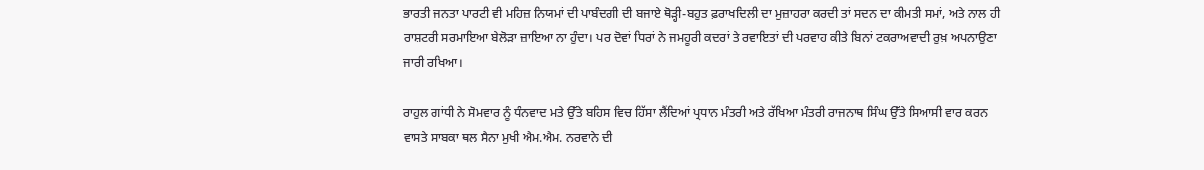ਭਾਰਤੀ ਜਨਤਾ ਪਾਰਟੀ ਵੀ ਮਹਿਜ਼ ਨਿਯਮਾਂ ਦੀ ਪਾਬੰਦਗੀ ਦੀ ਬਜਾਏ ਥੋੜ੍ਹੀ-ਬਹੁਤ ਫ਼ਰਾਖਦਿਲੀ ਦਾ ਮੁਜ਼ਾਹਰਾ ਕਰਦੀ ਤਾਂ ਸਦਨ ਦਾ ਕੀਮਤੀ ਸਮਾਂ, ਅਤੇ ਨਾਲ ਹੀ ਰਾਸ਼ਟਰੀ ਸਰਮਾਇਆ ਬੇਲੋੜਾ ਜ਼ਾਇਆ ਨਾ ਹੁੰਦਾ। ਪਰ ਦੋਵਾਂ ਧਿਰਾਂ ਨੇ ਜਮਹੂਰੀ ਕਦਰਾਂ ਤੇ ਰਵਾਇਤਾਂ ਦੀ ਪਰਵਾਹ ਕੀਤੇ ਬਿਨਾਂ ਟਕਰਾਅਵਾਦੀ ਰੁਖ਼ ਅਪਨਾਉਣਾ ਜਾਰੀ ਰਖਿਆ।

ਰਾਹੁਲ ਗਾਂਧੀ ਨੇ ਸੋਮਵਾਰ ਨੂੰ ਧੰਨਵਾਦ ਮਤੇ ਉੱਤੇ ਬਹਿਸ ਵਿਚ ਹਿੱਸਾ ਲੈਂਦਿਆਂ ਪ੍ਰਧਾਨ ਮੰਤਰੀ ਅਤੇ ਰੱਖਿਆ ਮੰਤਰੀ ਰਾਜਨਾਥ ਸਿੰਘ ਉੱਤੇ ਸਿਆਸੀ ਵਾਰ ਕਰਨ ਵਾਸਤੇ ਸਾਬਕਾ ਥਲ ਸੈਨਾ ਮੁਖੀ ਐਮ.ਐਮ. ਨਰਵਾਨੇ ਦੀ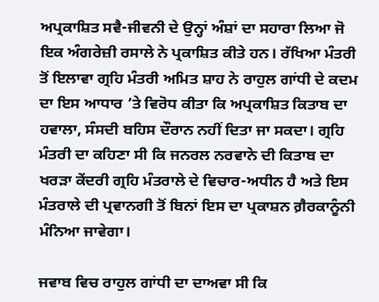ਅਪ੍ਰਕਾਸ਼ਿਤ ਸਵੈ-ਜੀਵਨੀ ਦੇ ਉਨ੍ਹਾਂ ਅੰਸ਼ਾਂ ਦਾ ਸਹਾਰਾ ਲਿਆ ਜੋ ਇਕ ਅੰਗਰੇਜ਼ੀ ਰਸਾਲੇ ਨੇ ਪ੍ਰਕਾਸ਼ਿਤ ਕੀਤੇ ਹਨ। ਰੱਖਿਆ ਮੰਤਰੀ ਤੋਂ ਇਲਾਵਾ ਗ੍ਰਹਿ ਮੰਤਰੀ ਅਮਿਤ ਸ਼ਾਹ ਨੇ ਰਾਹੁਲ ਗਾਂਧੀ ਦੇ ਕਦਮ ਦਾ ਇਸ ਆਧਾਰ ’ਤੇ ਵਿਰੋਧ ਕੀਤਾ ਕਿ ਅਪ੍ਰਕਾਸ਼ਿਤ ਕਿਤਾਬ ਦਾ ਹਵਾਲਾ, ਸੰਸਦੀ ਬਹਿਸ ਦੌਰਾਨ ਨਹੀਂ ਦਿਤਾ ਜਾ ਸਕਦਾ। ਗ੍ਰਹਿ ਮੰਤਰੀ ਦਾ ਕਹਿਣਾ ਸੀ ਕਿ ਜਨਰਲ ਨਰਵਾਨੇ ਦੀ ਕਿਤਾਬ ਦਾ ਖਰੜਾ ਕੇਂਦਰੀ ਗ੍ਰਹਿ ਮੰਤਰਾਲੇ ਦੇ ਵਿਚਾਰ-ਅਧੀਨ ਹੈ ਅਤੇ ਇਸ ਮੰਤਰਾਲੇ ਦੀ ਪ੍ਰਵਾਨਗੀ ਤੋਂ ਬਿਨਾਂ ਇਸ ਦਾ ਪ੍ਰਕਾਸ਼ਨ ਗ਼ੈਰਕਾਨੂੰਨੀ ਮੰਨਿਆ ਜਾਵੇਗਾ।

ਜਵਾਬ ਵਿਚ ਰਾਹੁਲ ਗਾਂਧੀ ਦਾ ਦਾਅਵਾ ਸੀ ਕਿ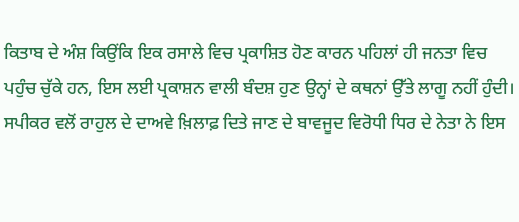ਕਿਤਾਬ ਦੇ ਅੰਸ਼ ਕਿਉਂਕਿ ਇਕ ਰਸਾਲੇ ਵਿਚ ਪ੍ਰਕਾਸ਼ਿਤ ਹੋਣ ਕਾਰਨ ਪਹਿਲਾਂ ਹੀ ਜਨਤਾ ਵਿਚ ਪਹੁੰਚ ਚੁੱਕੇ ਹਨ, ਇਸ ਲਈ ਪ੍ਰਕਾਸ਼ਨ ਵਾਲੀ ਬੰਦਸ਼ ਹੁਣ ਉਨ੍ਹਾਂ ਦੇ ਕਥਨਾਂ ਉੱਤੇ ਲਾਗੂ ਨਹੀਂ ਹੁੰਦੀ। ਸਪੀਕਰ ਵਲੋਂ ਰਾਹੁਲ ਦੇ ਦਾਅਵੇ ਖ਼ਿਲਾਫ਼ ਦਿਤੇ ਜਾਣ ਦੇ ਬਾਵਜੂਦ ਵਿਰੋਧੀ ਧਿਰ ਦੇ ਨੇਤਾ ਨੇ ਇਸ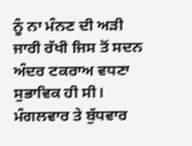ਨੂੰ ਨਾ ਮੰਨਣ ਦੀ ਅੜੀ ਜਾਰੀ ਰੱਖੀ ਜਿਸ ਤੋਂ ਸਦਨ ਅੰਦਰ ਟਕਰਾਅ ਵਧਣਾ ਸੁਭਾਵਿਕ ਹੀ ਸੀ। ਮੰਗਲਵਾਰ ਤੇ ਬੁੱਧਵਾਰ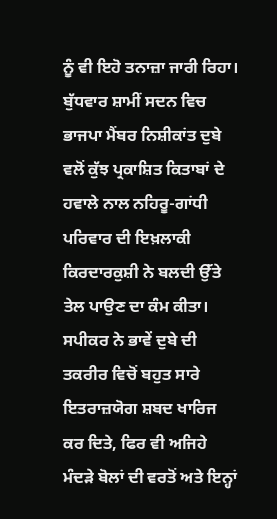ਨੂੰ ਵੀ ਇਹੋ ਤਨਾਜ਼ਾ ਜਾਰੀ ਰਿਹਾ। ਬੁੱਧਵਾਰ ਸ਼ਾਮੀਂ ਸਦਨ ਵਿਚ ਭਾਜਪਾ ਮੈਂਬਰ ਨਿਸ਼ੀਕਾਂਤ ਦੁਬੇ ਵਲੋਂ ਕੁੱਝ ਪ੍ਰਕਾਸ਼ਿਤ ਕਿਤਾਬਾਂ ਦੇ ਹਵਾਲੇ ਨਾਲ ਨਹਿਰੂ-ਗਾਂਧੀ ਪਰਿਵਾਰ ਦੀ ਇਖ਼ਲਾਕੀ ਕਿਰਦਾਰਕੁਸ਼ੀ ਨੇ ਬਲਦੀ ਉੱਤੇ ਤੇਲ ਪਾਉਣ ਦਾ ਕੰਮ ਕੀਤਾ। ਸਪੀਕਰ ਨੇ ਭਾਵੇਂ ਦੁਬੇ ਦੀ ਤਕਰੀਰ ਵਿਚੋਂ ਬਹੁਤ ਸਾਰੇ ਇਤਰਾਜ਼ਯੋਗ ਸ਼ਬਦ ਖਾਰਿਜ ਕਰ ਦਿਤੇ, ਫਿਰ ਵੀ ਅਜਿਹੇ ਮੰਦੜੇ ਬੋਲਾਂ ਦੀ ਵਰਤੋਂ ਅਤੇ ਇਨ੍ਹਾਂ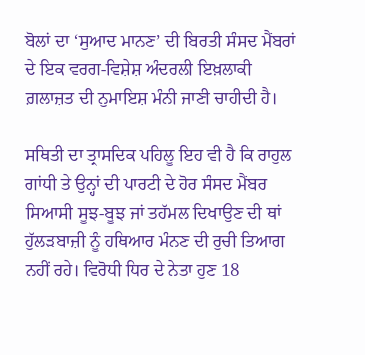ਬੋਲਾਂ ਦਾ ‘ਸੁਆਦ ਮਾਨਣ’ ਦੀ ਬਿਰਤੀ ਸੰਸਦ ਮੈਂਬਰਾਂ ਦੇ ਇਕ ਵਰਗ-ਵਿਸ਼ੇਸ਼ ਅੰਦਰਲੀ ਇਖ਼ਲਾਕੀ ਗ਼ਲਾਜ਼ਤ ਦੀ ਨੁਮਾਇਸ਼ ਮੰਨੀ ਜਾਣੀ ਚਾਹੀਦੀ ਹੈ।

ਸਥਿਤੀ ਦਾ ਤ੍ਰਾਸਦਿਕ ਪਹਿਲੂ ਇਹ ਵੀ ਹੈ ਕਿ ਰਾਹੁਲ ਗਾਂਧੀ ਤੇ ਉਨ੍ਹਾਂ ਦੀ ਪਾਰਟੀ ਦੇ ਹੋਰ ਸੰਸਦ ਮੈਂਬਰ ਸਿਆਸੀ ਸੂਝ-ਬੂਝ ਜਾਂ ਤਹੱਮਲ ਦਿਖਾਉਣ ਦੀ ਥਾਂ ਹੁੱਲੜਬਾਜ਼ੀ ਨੂੰ ਹਥਿਆਰ ਮੰਨਣ ਦੀ ਰੁਚੀ ਤਿਆਗ ਨਹੀਂ ਰਹੇ। ਵਿਰੋਧੀ ਧਿਰ ਦੇ ਨੇਤਾ ਹੁਣ 18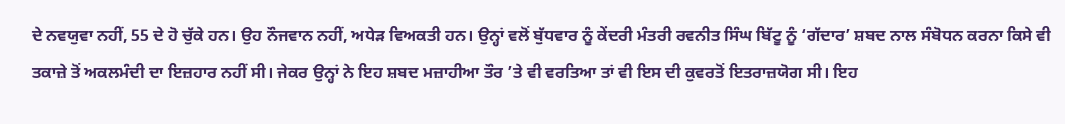ਦੇ ਨਵਯੁਵਾ ਨਹੀਂ, 55 ਦੇ ਹੋ ਚੁੱਕੇ ਹਨ। ਉਹ ਨੌਜਵਾਨ ਨਹੀਂ, ਅਧੇੜ ਵਿਅਕਤੀ ਹਨ। ਉਨ੍ਹਾਂ ਵਲੋਂ ਬੁੱਧਵਾਰ ਨੂੰ ਕੇਂਦਰੀ ਮੰਤਰੀ ਰਵਨੀਤ ਸਿੰਘ ਬਿੱਟੂ ਨੂੰ ‘ਗੱਦਾਰ’ ਸ਼ਬਦ ਨਾਲ ਸੰਬੋਧਨ ਕਰਨਾ ਕਿਸੇ ਵੀ ਤਕਾਜ਼ੇ ਤੋਂ ਅਕਲਮੰਦੀ ਦਾ ਇਜ਼ਹਾਰ ਨਹੀਂ ਸੀ। ਜੇਕਰ ਉਨ੍ਹਾਂ ਨੇ ਇਹ ਸ਼ਬਦ ਮਜ਼ਾਹੀਆ ਤੌਰ ’ਤੇ ਵੀ ਵਰਤਿਆ ਤਾਂ ਵੀ ਇਸ ਦੀ ਕੁਵਰਤੋਂ ਇਤਰਾਜ਼ਯੋਗ ਸੀ। ਇਹ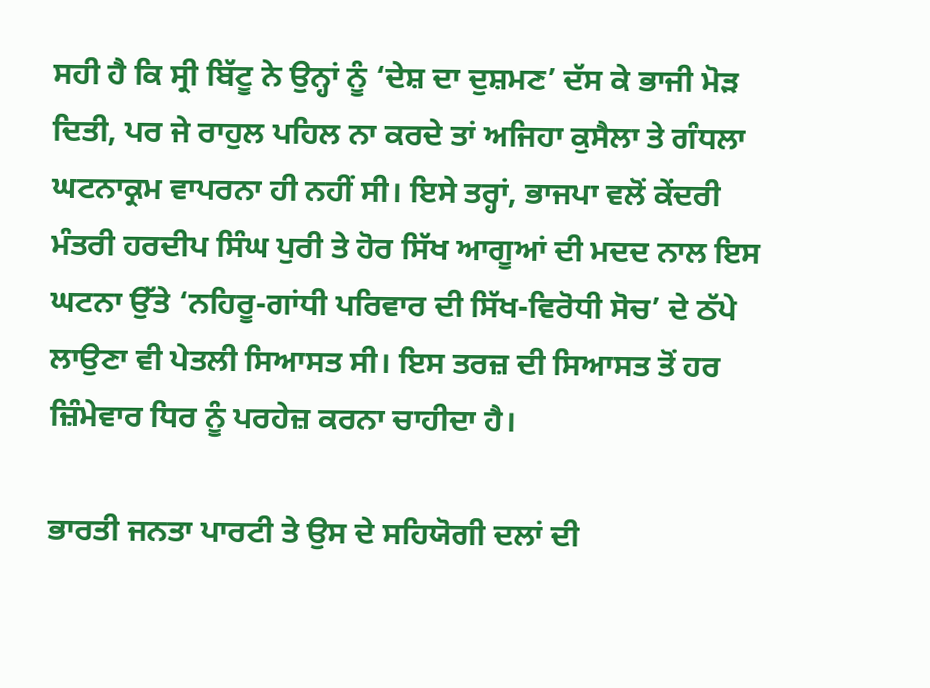ਸਹੀ ਹੈ ਕਿ ਸ੍ਰੀ ਬਿੱਟੂ ਨੇ ਉਨ੍ਹਾਂ ਨੂੰ ‘ਦੇਸ਼ ਦਾ ਦੁਸ਼ਮਣ’ ਦੱਸ ਕੇ ਭਾਜੀ ਮੋੜ ਦਿਤੀ, ਪਰ ਜੇ ਰਾਹੁਲ ਪਹਿਲ ਨਾ ਕਰਦੇ ਤਾਂ ਅਜਿਹਾ ਕੁਸੈਲਾ ਤੇ ਗੰਧਲਾ ਘਟਨਾਕ੍ਰਮ ਵਾਪਰਨਾ ਹੀ ਨਹੀਂ ਸੀ। ਇਸੇ ਤਰ੍ਹਾਂ, ਭਾਜਪਾ ਵਲੋਂ ਕੇਂਦਰੀ ਮੰਤਰੀ ਹਰਦੀਪ ਸਿੰਘ ਪੁਰੀ ਤੇ ਹੋਰ ਸਿੱਖ ਆਗੂਆਂ ਦੀ ਮਦਦ ਨਾਲ ਇਸ ਘਟਨਾ ਉੱਤੇ ‘ਨਹਿਰੂ-ਗਾਂਧੀ ਪਰਿਵਾਰ ਦੀ ਸਿੱਖ-ਵਿਰੋਧੀ ਸੋਚ’ ਦੇ ਠੱਪੇ ਲਾਉਣਾ ਵੀ ਪੇਤਲੀ ਸਿਆਸਤ ਸੀ। ਇਸ ਤਰਜ਼ ਦੀ ਸਿਆਸਤ ਤੋਂ ਹਰ ਜ਼ਿੰਮੇਵਾਰ ਧਿਰ ਨੂੰ ਪਰਹੇਜ਼ ਕਰਨਾ ਚਾਹੀਦਾ ਹੈ।

ਭਾਰਤੀ ਜਨਤਾ ਪਾਰਟੀ ਤੇ ਉਸ ਦੇ ਸਹਿਯੋਗੀ ਦਲਾਂ ਦੀ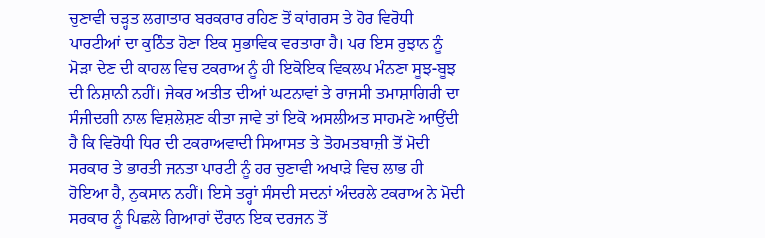ਚੁਣਾਵੀ ਚੜ੍ਹਤ ਲਗਾਤਾਰ ਬਰਕਰਾਰ ਰਹਿਣ ਤੋਂ ਕਾਂਗਰਸ ਤੇ ਹੋਰ ਵਿਰੋਧੀ ਪਾਰਟੀਆਂ ਦਾ ਕੁਠਿੰਤ ਹੋਣਾ ਇਕ ਸੁਭਾਵਿਕ ਵਰਤਾਰਾ ਹੈ। ਪਰ ਇਸ ਰੁਝਾਨ ਨੂੰ ਮੋੜਾ ਦੇਣ ਦੀ ਕਾਹਲ ਵਿਚ ਟਕਰਾਅ ਨੂੰ ਹੀ ਇਕੋਇਕ ਵਿਕਲਪ ਮੰਨਣਾ ਸੂਝ-ਬੂਝ ਦੀ ਨਿਸ਼ਾਨੀ ਨਹੀਂ। ਜੇਕਰ ਅਤੀਤ ਦੀਆਂ ਘਟਨਾਵਾਂ ਤੇ ਰਾਜਸੀ ਤਮਾਸ਼ਾਗਿਰੀ ਦਾ ਸੰਜੀਦਗੀ ਨਾਲ ਵਿਸ਼ਲੇਸ਼ਣ ਕੀਤਾ ਜਾਵੇ ਤਾਂ ਇਕੋ ਅਸਲੀਅਤ ਸਾਹਮਣੇ ਆਉਂਦੀ ਹੈ ਕਿ ਵਿਰੋਧੀ ਧਿਰ ਦੀ ਟਕਰਾਅਵਾਦੀ ਸਿਆਸਤ ਤੇ ਤੋਹਮਤਬਾਜ਼ੀ ਤੋਂ ਮੋਦੀ ਸਰਕਾਰ ਤੇ ਭਾਰਤੀ ਜਨਤਾ ਪਾਰਟੀ ਨੂੰ ਹਰ ਚੁਣਾਵੀ ਅਖਾੜੇ ਵਿਚ ਲਾਭ ਹੀ ਹੋਇਆ ਹੈ, ਨੁਕਸਾਨ ਨਹੀਂ। ਇਸੇ ਤਰ੍ਹਾਂ ਸੰਸਦੀ ਸਦਨਾਂ ਅੰਦਰਲੇ ਟਕਰਾਅ ਨੇ ਮੋਦੀ ਸਰਕਾਰ ਨੂੰ ਪਿਛਲੇ ਗਿਆਰਾਂ ਦੌਰਾਨ ਇਕ ਦਰਜਨ ਤੋਂ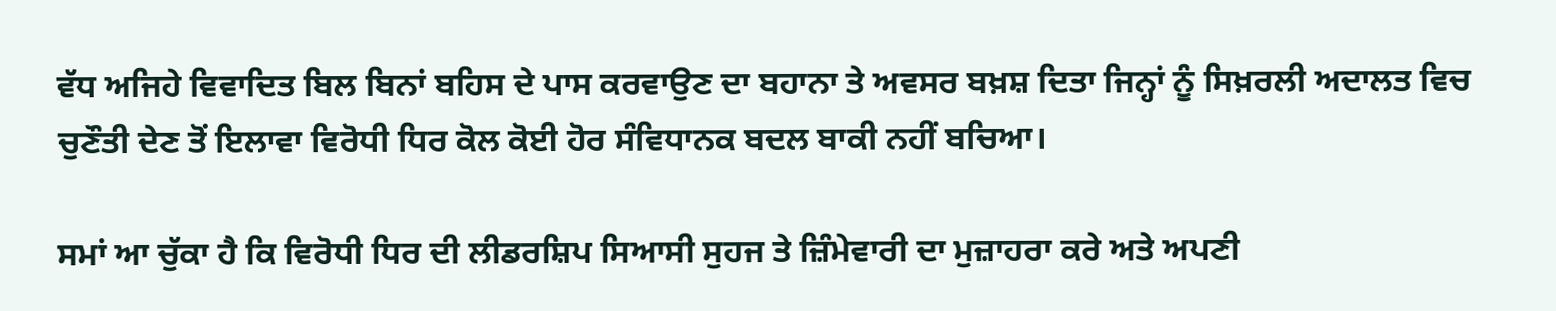ਵੱਧ ਅਜਿਹੇ ਵਿਵਾਦਿਤ ਬਿਲ ਬਿਨਾਂ ਬਹਿਸ ਦੇ ਪਾਸ ਕਰਵਾਉਣ ਦਾ ਬਹਾਨਾ ਤੇ ਅਵਸਰ ਬਖ਼ਸ਼ ਦਿਤਾ ਜਿਨ੍ਹਾਂ ਨੂੰ ਸਿਖ਼ਰਲੀ ਅਦਾਲਤ ਵਿਚ ਚੁਣੌਤੀ ਦੇਣ ਤੋਂ ਇਲਾਵਾ ਵਿਰੋਧੀ ਧਿਰ ਕੋਲ ਕੋਈ ਹੋਰ ਸੰਵਿਧਾਨਕ ਬਦਲ ਬਾਕੀ ਨਹੀਂ ਬਚਿਆ।

ਸਮਾਂ ਆ ਚੁੱਕਾ ਹੈ ਕਿ ਵਿਰੋਧੀ ਧਿਰ ਦੀ ਲੀਡਰਸ਼ਿਪ ਸਿਆਸੀ ਸੁਹਜ ਤੇ ਜ਼ਿੰਮੇਵਾਰੀ ਦਾ ਮੁਜ਼ਾਹਰਾ ਕਰੇ ਅਤੇ ਅਪਣੀ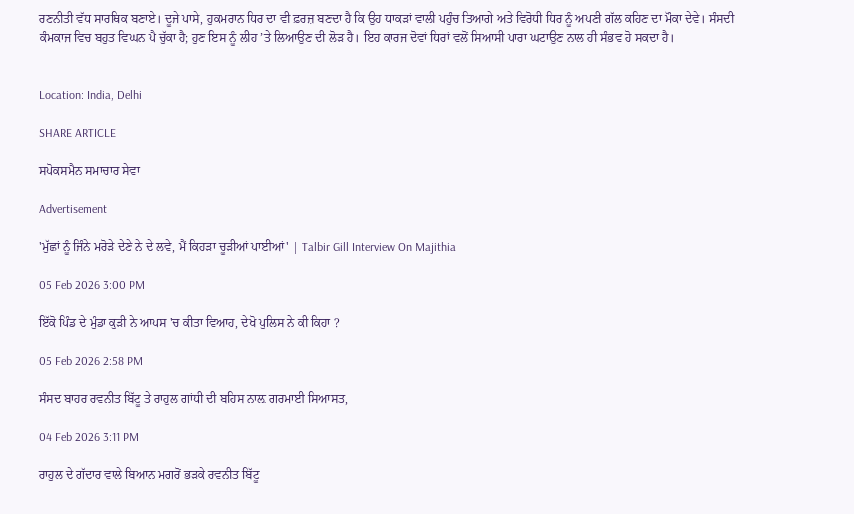ਰਣਨੀਤੀ ਵੱਧ ਸਾਰਥਿਕ ਬਣਾਏ। ਦੂਜੇ ਪਾਸੇ, ਹੁਕਮਰਾਨ ਧਿਰ ਦਾ ਵੀ ਫ਼ਰਜ਼ ਬਣਦਾ ਹੈ ਕਿ ਉਹ ਧਾਕੜਾਂ ਵਾਲੀ ਪਹੁੰਚ ਤਿਆਗੇ ਅਤੇ ਵਿਰੋਧੀ ਧਿਰ ਨੂੰ ਅਪਣੀ ਗੱਲ ਕਹਿਣ ਦਾ ਮੌਕਾ ਦੇਵੇ। ਸੰਸਦੀ ਕੰਮਕਾਜ ਵਿਚ ਬਹੁਤ ਵਿਘਨ ਪੈ ਚੁੱਕਾ ਹੈ; ਹੁਣ ਇਸ ਨੂੰ ਲੀਹ ’ਤੇ ਲਿਆਉਣ ਦੀ ਲੋੜ ਹੈ। ਇਹ ਕਾਰਜ ਦੋਵਾਂ ਧਿਰਾਂ ਵਲੋਂ ਸਿਆਸੀ ਪਾਰਾ ਘਟਾਉਣ ਨਾਲ ਹੀ ਸੰਭਵ ਹੋ ਸਕਦਾ ਹੈ।


Location: India, Delhi

SHARE ARTICLE

ਸਪੋਕਸਮੈਨ ਸਮਾਚਾਰ ਸੇਵਾ

Advertisement

'ਮੁੱਛਾਂ ਨੂੰ ਜਿੰਨੇ ਮਰੋੜੇ ਦੇਣੇ ਨੇ ਦੇ ਲਵੇ, ਮੈਂ ਕਿਹੜਾ ਚੂੜੀਆਂ ਪਾਈਆਂ' | Talbir Gill Interview On Majithia

05 Feb 2026 3:00 PM

ਇੱਕੋ ਪਿੰਡ ਦੇ ਮੁੰਡਾ ਕੁੜੀ ਨੇ ਆਪਸ 'ਚ ਕੀਤਾ ਵਿਆਹ, ਦੇਖੋ ਪੁਲਿਸ ਨੇ ਕੀ ਕਿਹਾ ?

05 Feb 2026 2:58 PM

ਸੰਸਦ ਬਾਹਰ ਰਵਨੀਤ ਬਿੱਟੂ ਤੇ ਰਾਹੁਲ ਗਾਂਧੀ ਦੀ ਬਹਿਸ ਨਾਲ਼ ਗਰਮਾਈ ਸਿਆਸਤ,

04 Feb 2026 3:11 PM

ਰਾਹੁਲ ਦੇ ਗੱਦਾਰ ਵਾਲੇ ਬਿਆਨ ਮਗਰੋਂ ਭੜਕੇ ਰਵਨੀਤ ਬਿੱਟੂ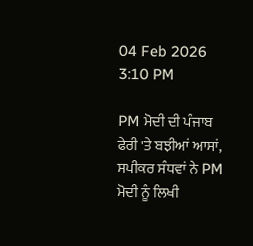04 Feb 2026 3:10 PM

PM ਮੋਦੀ ਦੀ ਪੰਜਾਬ ਫੇਰੀ 'ਤੇ ਬਝੀਆਂ ਆਸਾਂ, ਸਪੀਕਰ ਸੰਧਵਾਂ ਨੇ PM ਮੋਦੀ ਨੂੰ ਲਿਖੀ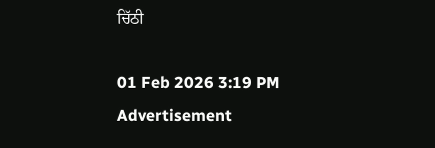ਚਿੱਠੀ

01 Feb 2026 3:19 PM
Advertisement